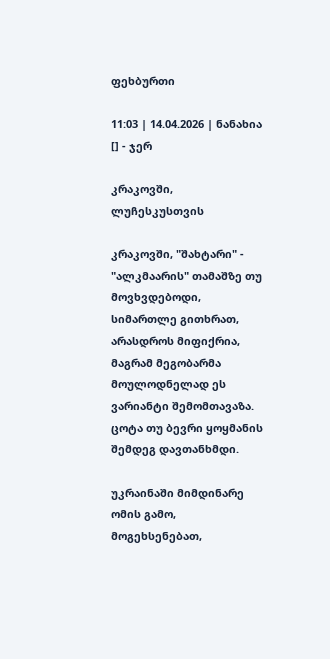ფეხბურთი

11:03 | 14.04.2026 | ნანახია [] - ჯერ

კრაკოვში, ლუჩესკუსთვის

კრაკოვში, "შახტარი" - "ალკმაარის" თამაშზე თუ მოვხვდებოდი, სიმართლე გითხრათ, არასდროს მიფიქრია, მაგრამ მეგობარმა მოულოდნელად ეს ვარიანტი შემომთავაზა. ცოტა თუ ბევრი ყოყმანის შემდეგ დავთანხმდი.

უკრაინაში მიმდინარე ომის გამო, მოგეხსენებათ,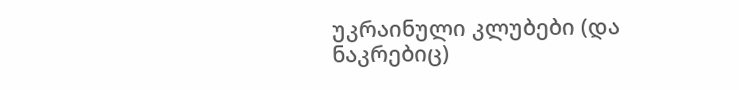უკრაინული კლუბები (და ნაკრებიც)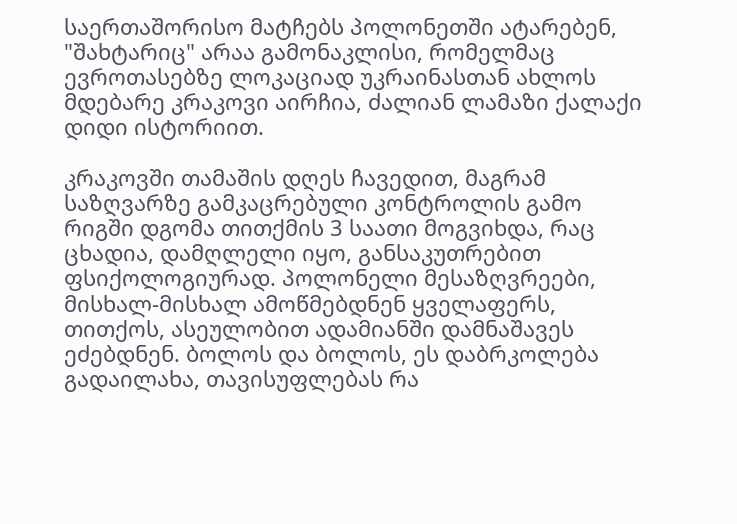საერთაშორისო მატჩებს პოლონეთში ატარებენ, "შახტარიც" არაა გამონაკლისი, რომელმაც ევროთასებზე ლოკაციად უკრაინასთან ახლოს მდებარე კრაკოვი აირჩია, ძალიან ლამაზი ქალაქი დიდი ისტორიით.

კრაკოვში თამაშის დღეს ჩავედით, მაგრამ საზღვარზე გამკაცრებული კონტროლის გამო რიგში დგომა თითქმის 3 საათი მოგვიხდა, რაც ცხადია, დამღლელი იყო, განსაკუთრებით ფსიქოლოგიურად. პოლონელი მესაზღვრეები, მისხალ-მისხალ ამოწმებდნენ ყველაფერს, თითქოს, ასეულობით ადამიანში დამნაშავეს ეძებდნენ. ბოლოს და ბოლოს, ეს დაბრკოლება გადაილახა, თავისუფლებას რა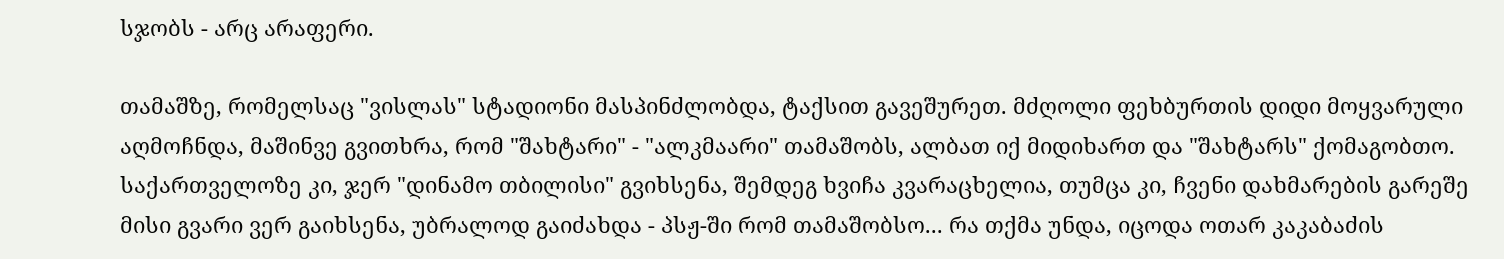სჯობს - არც არაფერი.

თამაშზე, რომელსაც "ვისლას" სტადიონი მასპინძლობდა, ტაქსით გავეშურეთ. მძღოლი ფეხბურთის დიდი მოყვარული აღმოჩნდა, მაშინვე გვითხრა, რომ "შახტარი" - "ალკმაარი" თამაშობს, ალბათ იქ მიდიხართ და "შახტარს" ქომაგობთო. საქართველოზე კი, ჯერ "დინამო თბილისი" გვიხსენა, შემდეგ ხვიჩა კვარაცხელია, თუმცა კი, ჩვენი დახმარების გარეშე მისი გვარი ვერ გაიხსენა, უბრალოდ გაიძახდა - პსჟ-ში რომ თამაშობსო... რა თქმა უნდა, იცოდა ოთარ კაკაბაძის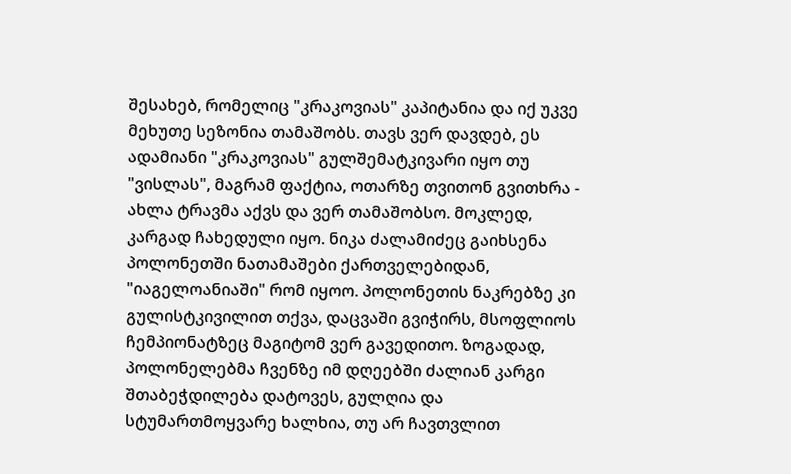შესახებ, რომელიც "კრაკოვიას" კაპიტანია და იქ უკვე მეხუთე სეზონია თამაშობს. თავს ვერ დავდებ, ეს ადამიანი "კრაკოვიას" გულშემატკივარი იყო თუ "ვისლას", მაგრამ ფაქტია, ოთარზე თვითონ გვითხრა - ახლა ტრავმა აქვს და ვერ თამაშობსო. მოკლედ, კარგად ჩახედული იყო. ნიკა ძალამიძეც გაიხსენა პოლონეთში ნათამაშები ქართველებიდან, "იაგელოანიაში" რომ იყოო. პოლონეთის ნაკრებზე კი გულისტკივილით თქვა, დაცვაში გვიჭირს, მსოფლიოს ჩემპიონატზეც მაგიტომ ვერ გავედითო. ზოგადად, პოლონელებმა ჩვენზე იმ დღეებში ძალიან კარგი შთაბეჭდილება დატოვეს, გულღია და სტუმართმოყვარე ხალხია, თუ არ ჩავთვლით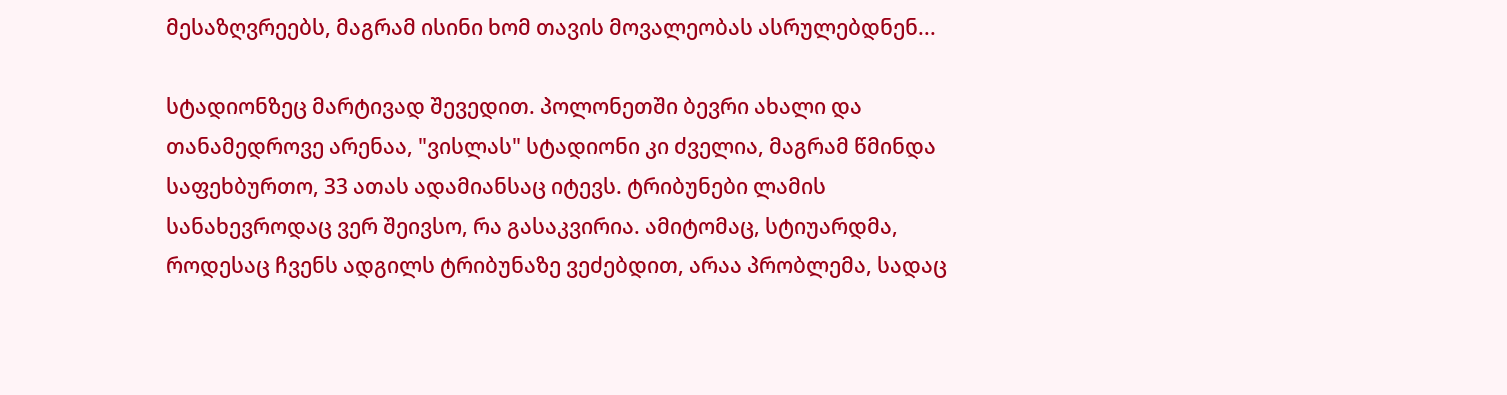მესაზღვრეებს, მაგრამ ისინი ხომ თავის მოვალეობას ასრულებდნენ...

სტადიონზეც მარტივად შევედით. პოლონეთში ბევრი ახალი და თანამედროვე არენაა, "ვისლას" სტადიონი კი ძველია, მაგრამ წმინდა საფეხბურთო, 33 ათას ადამიანსაც იტევს. ტრიბუნები ლამის სანახევროდაც ვერ შეივსო, რა გასაკვირია. ამიტომაც, სტიუარდმა, როდესაც ჩვენს ადგილს ტრიბუნაზე ვეძებდით, არაა პრობლემა, სადაც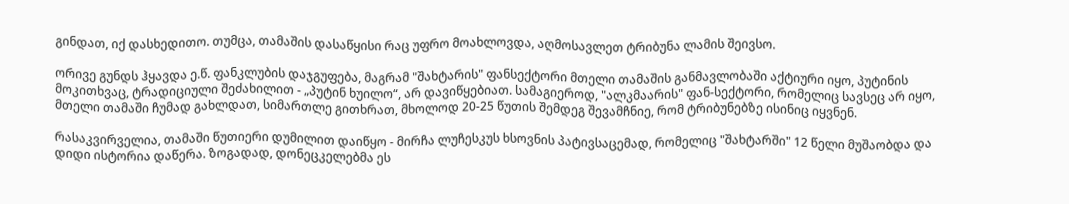გინდათ, იქ დასხედითო. თუმცა, თამაშის დასაწყისი რაც უფრო მოახლოვდა, აღმოსავლეთ ტრიბუნა ლამის შეივსო.

ორივე გუნდს ჰყავდა ე.წ. ფანკლუბის დაჯგუფება, მაგრამ "შახტარის" ფანსექტორი მთელი თამაშის განმავლობაში აქტიური იყო, პუტინის მოკითხვაც, ტრადიციული შეძახილით - „პუტინ ხუილო“, არ დავიწყებიათ. სამაგიეროდ, "ალკმაარის" ფან-სექტორი, რომელიც სავსეც არ იყო, მთელი თამაში ჩუმად გახლდათ, სიმართლე გითხრათ, მხოლოდ 20-25 წუთის შემდეგ შევამჩნიე, რომ ტრიბუნებზე ისინიც იყვნენ.

რასაკვირველია, თამაში წუთიერი დუმილით დაიწყო - მირჩა ლუჩესკუს ხსოვნის პატივსაცემად, რომელიც "შახტარში" 12 წელი მუშაობდა და დიდი ისტორია დაწერა. ზოგადად, დონეცკელებმა ეს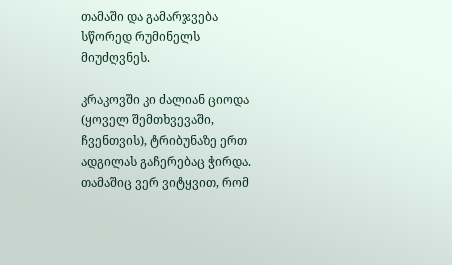თამაში და გამარჯვება სწორედ რუმინელს მიუძღვნეს.

კრაკოვში კი ძალიან ციოდა (ყოველ შემთხვევაში, ჩვენთვის), ტრიბუნაზე ერთ ადგილას გაჩერებაც ჭირდა. თამაშიც ვერ ვიტყვით, რომ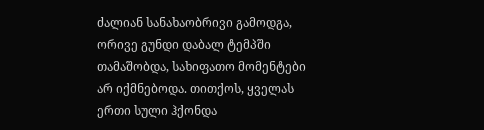ძალიან სანახაობრივი გამოდგა, ორივე გუნდი დაბალ ტემპში თამაშობდა, სახიფათო მომენტები არ იქმნებოდა. თითქოს, ყველას ერთი სული ჰქონდა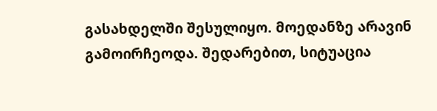გასახდელში შესულიყო. მოედანზე არავინ გამოირჩეოდა. შედარებით, სიტუაცია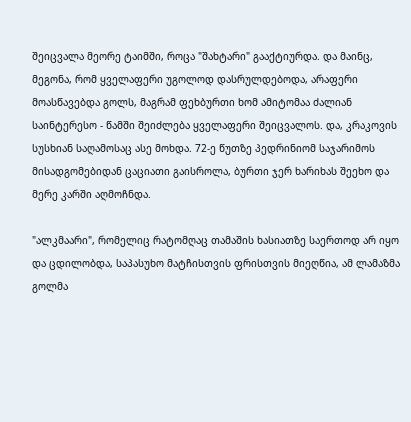შეიცვალა მეორე ტაიმში, როცა "შახტარი" გააქტიურდა. და მაინც, მეგონა, რომ ყველაფერი უგოლოდ დასრულდებოდა, არაფერი მოასწავებდა გოლს, მაგრამ ფეხბურთი ხომ ამიტომაა ძალიან საინტერესო - წამში შეიძლება ყველაფერი შეიცვალოს. და, კრაკოვის სუსხიან საღამოსაც ასე მოხდა. 72-ე წუთზე პედრინიომ საჯარიმოს მისადგომებიდან ცაციათი გაისროლა, ბურთი ჯერ ხარიხას შეეხო და მერე კარში აღმოჩნდა.

"ალკმაარი", რომელიც რატომღაც თამაშის ხასიათზე საერთოდ არ იყო და ცდილობდა, საპასუხო მატჩისთვის ფრისთვის მიეღწია, ამ ლამაზმა გოლმა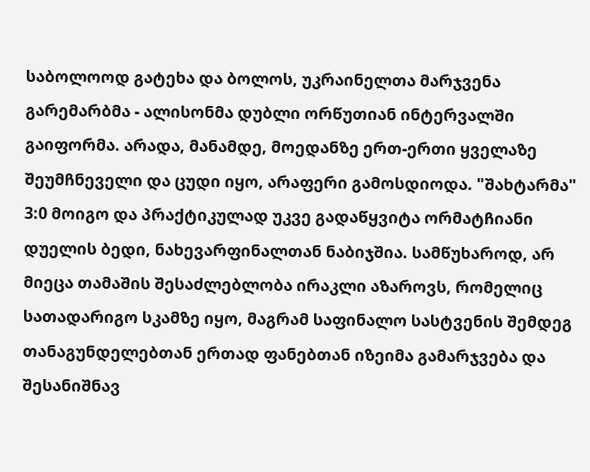საბოლოოდ გატეხა და ბოლოს, უკრაინელთა მარჯვენა გარემარბმა - ალისონმა დუბლი ორწუთიან ინტერვალში გაიფორმა. არადა, მანამდე, მოედანზე ერთ-ერთი ყველაზე შეუმჩნეველი და ცუდი იყო, არაფერი გამოსდიოდა. "შახტარმა" 3:0 მოიგო და პრაქტიკულად უკვე გადაწყვიტა ორმატჩიანი დუელის ბედი, ნახევარფინალთან ნაბიჯშია. სამწუხაროდ, არ მიეცა თამაშის შესაძლებლობა ირაკლი აზაროვს, რომელიც სათადარიგო სკამზე იყო, მაგრამ საფინალო სასტვენის შემდეგ თანაგუნდელებთან ერთად ფანებთან იზეიმა გამარჯვება და შესანიშნავ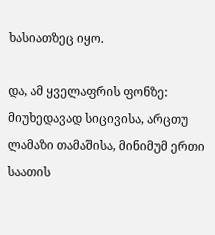ხასიათზეც იყო.

და, ამ ყველაფრის ფონზე: მიუხედავად სიცივისა, არცთუ ლამაზი თამაშისა, მინიმუმ ერთი საათის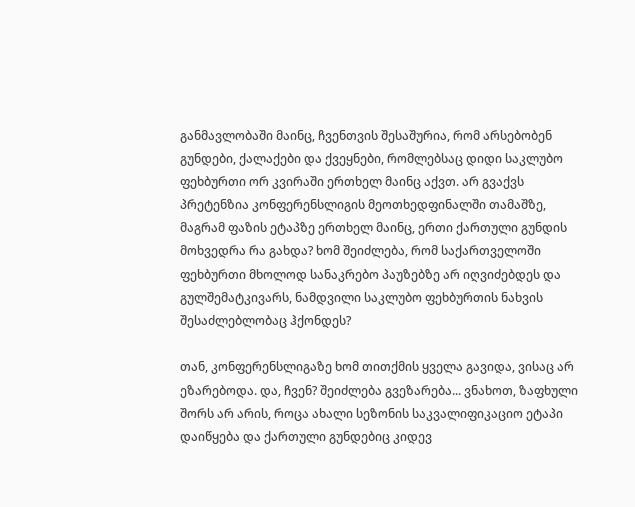განმავლობაში მაინც, ჩვენთვის შესაშურია, რომ არსებობენ გუნდები, ქალაქები და ქვეყნები, რომლებსაც დიდი საკლუბო ფეხბურთი ორ კვირაში ერთხელ მაინც აქვთ. არ გვაქვს პრეტენზია კონფერენსლიგის მეოთხედფინალში თამაშზე, მაგრამ ფაზის ეტაპზე ერთხელ მაინც, ერთი ქართული გუნდის მოხვედრა რა გახდა? ხომ შეიძლება, რომ საქართველოში ფეხბურთი მხოლოდ სანაკრებო პაუზებზე არ იღვიძებდეს და გულშემატკივარს, ნამდვილი საკლუბო ფეხბურთის ნახვის შესაძლებლობაც ჰქონდეს?

თან, კონფერენსლიგაზე ხომ თითქმის ყველა გავიდა, ვისაც არ ეზარებოდა. და, ჩვენ? შეიძლება გვეზარება... ვნახოთ, ზაფხული შორს არ არის, როცა ახალი სეზონის საკვალიფიკაციო ეტაპი დაიწყება და ქართული გუნდებიც კიდევ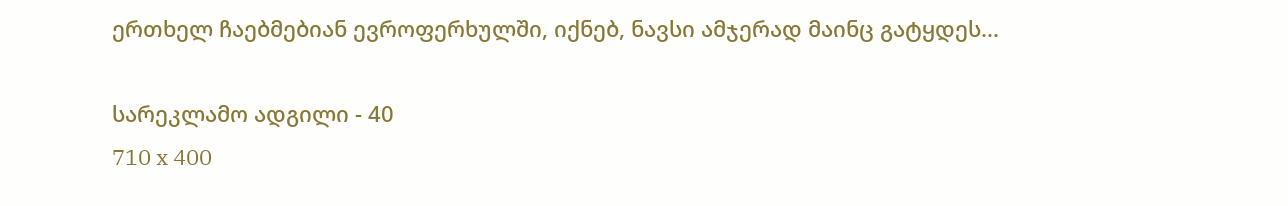ერთხელ ჩაებმებიან ევროფერხულში, იქნებ, ნავსი ამჯერად მაინც გატყდეს...

სარეკლამო ადგილი - 40
710 x 400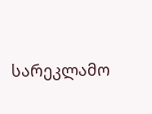სარეკლამო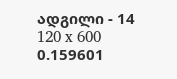ადგილი - 14
120 x 600
0.159601